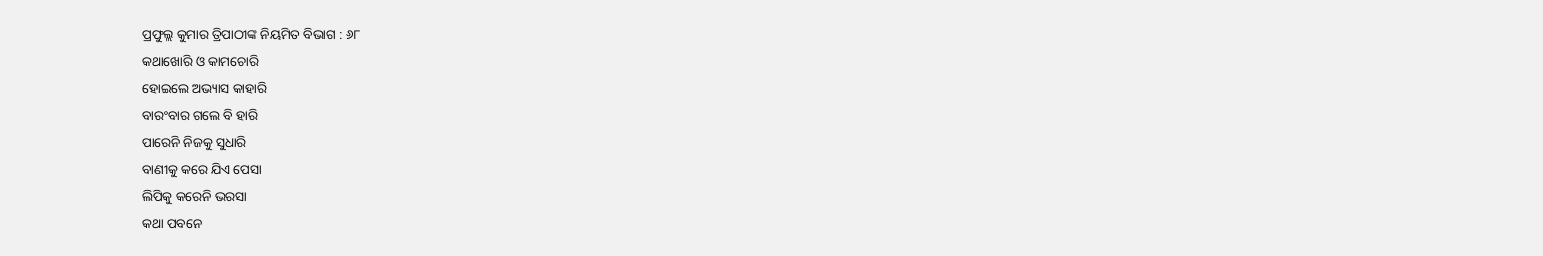ପ୍ରଫୁଲ୍ଲ କୁମାର ତ୍ରିପାଠୀଙ୍କ ନିୟମିତ ବିଭାଗ : ୬୮
କଥାଖୋରି ଓ କାମଚୋରି
ହୋଇଲେ ଅଭ୍ୟାସ କାହାରି
ବାରଂବାର ଗଲେ ବି ହାରି
ପାରେନି ନିଜକୁ ସୁଧାରି
ବାଣୀକୁ କରେ ଯିଏ ପେସା
ଲିପିକୁ କରେନି ଭରସା
କଥା ପବନେ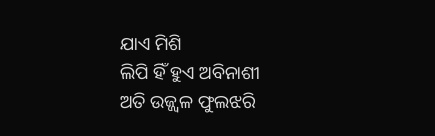ଯାଏ ମିଶି
ଲିପି ହିଁ ହୁଏ ଅବିନାଶୀ
ଅତି ଉଜ୍ଜ୍ବଳ ଫୁଲଝରି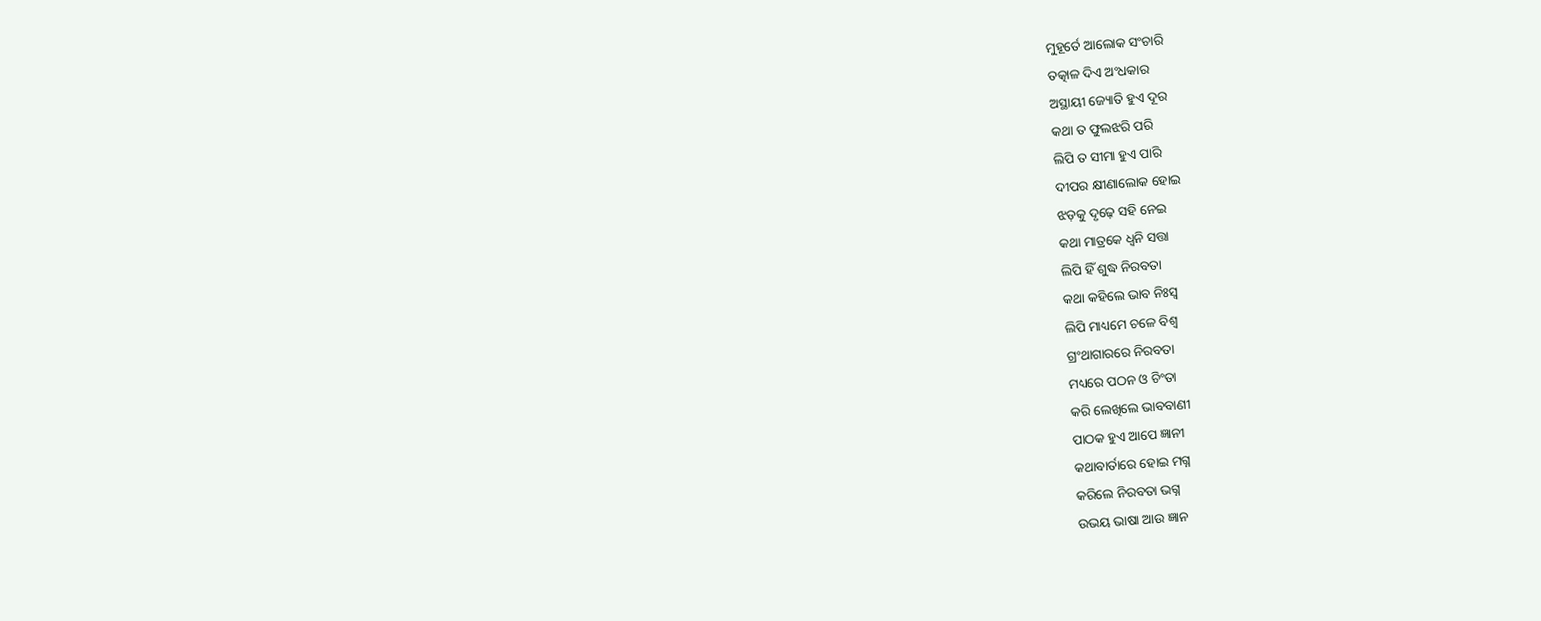ମୁହୂର୍ତେ ଆଲୋକ ସଂଚାରି
ତତ୍କାଳ ଦିଏ ଅଂଧକାର
ଅସ୍ଥାୟୀ ଜ୍ୟୋତି ହୁଏ ଦୂର
କଥା ତ ଫୁଲଝରି ପରି
ଲିପି ତ ସୀମା ହୁଏ ପାରି
ଦୀପର କ୍ଷୀଣାଲୋକ ହୋଇ
ଝଡ଼କୁ ଦୃଢ଼େ ସହି ନେଇ
କଥା ମାତ୍ରକେ ଧ୍ବନି ସତ୍ତା
ଲିପି ହିଁ ଶୁଦ୍ଧ ନିରବତା
କଥା କହିଲେ ଭାବ ନିଃସ୍ବ
ଲିପି ମାଧ୍ୟମେ ଚଳେ ବିଶ୍ବ
ଗ୍ରଂଥାଗାରରେ ନିରବତା
ମଧ୍ୟରେ ପଠନ ଓ ଚିଂତା
କରି ଲେଖିଲେ ଭାବବାଣୀ
ପାଠକ ହୁଏ ଆପେ ଜ୍ଞାନୀ
କଥାବାର୍ତାରେ ହୋଇ ମଗ୍ନ
କରିଲେ ନିରବତା ଭଗ୍ନ
ଉଭୟ ଭାଷା ଆଉ ଜ୍ଞାନ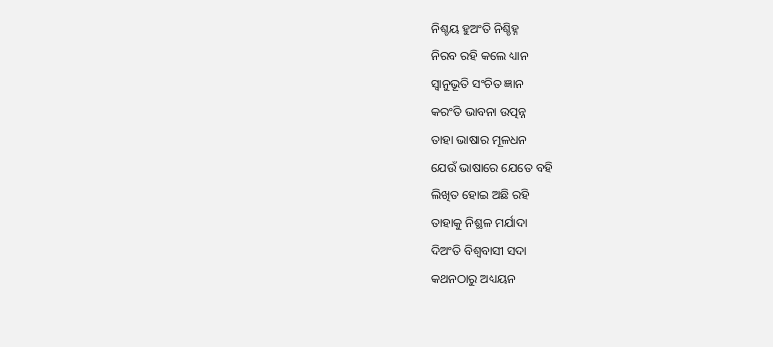ନିଶ୍ଚୟ ହୁଅଂତି ନିଶ୍ଚିହ୍ନ
ନିରବ ରହି କଲେ ଧ୍ୟାନ
ସ୍ବାନୁଭୂତି ସଂଚିତ ଜ୍ଞାନ
କରଂତି ଭାବନା ଉତ୍ପନ୍ନ
ତାହା ଭାଷାର ମୂଳଧନ
ଯେଉଁ ଭାଷାରେ ଯେତେ ବହି
ଲିଖିତ ହୋଇ ଅଛି ରହି
ତାହାକୁ ନିଶ୍ଛଳ ମର୍ଯାଦା
ଦିଅଂତି ବିଶ୍ବବାସୀ ସଦା
କଥନଠାରୁ ଅଧ୍ୟୟନ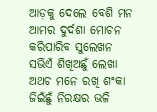ଆଡ଼କୁ ଦେଲେ ବେଶି ମନ
ଆମର ଦୁର୍ଦଶା ମୋଚନ
କରିପାରିବ ସୁଲେଖନ
ସଭିଏଁ ଶିଖିଅଛୁଁ ଲେଖା
ଅଥଚ ମନେ ରଖି ଶଂକା
ଜିଇଁଛୁଁ ନିରକ୍ଷର ଭଳି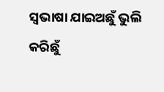ସ୍ବଭାଷା ଯାଇଅଛୁଁ ଭୁଲି
କରିଛୁଁ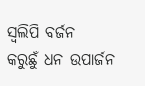ସ୍ବଲିପି ବର୍ଜନ
କରୁଛୁଁ ଧନ ଉପାର୍ଜନ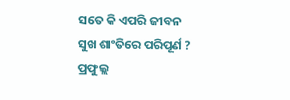ସତେ କି ଏପରି ଜୀବନ
ସୁଖ ଶାଂତିରେ ପରିପୂର୍ଣ ?
ପ୍ରଫୁଲ୍ଲ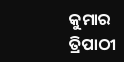କୁମାର ତ୍ରିପାଠୀ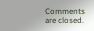Comments are closed.